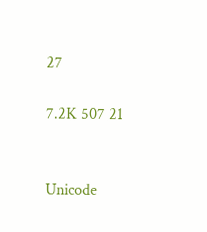27

7.2K 507 21


Unicode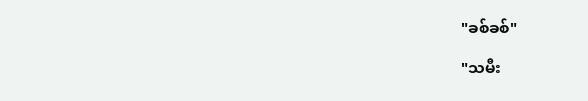"ခစ်ခစ်"

"သမီး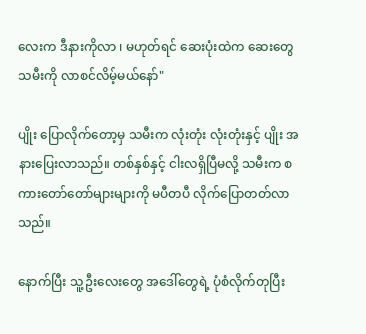လေးက ဒီနားကိုလာ ၊ မဟုတ်ရင် ဆေးပုံးထဲက ဆေးတွေ သမီးကို လာစင်လိမ့်မယ်နော်"

ပျိုး ပြောလိုက်တော့မှ သမီးက လုံးတုံး လုံးတုံးနှင့် ပျိုး အနားပြေးလာသည်။ တစ်နှစ်နှင့် ငါးလရှိပြီမလို့ သမီးက စကားတော်တော်များများကို မပီတပီ လိုက်ပြောတတ်လာသည်။

နောက်ပြီး သူ့ဦးလေးတွေ အဒေါ်တွေရဲ့ ပုံစံလိုက်တုပြီး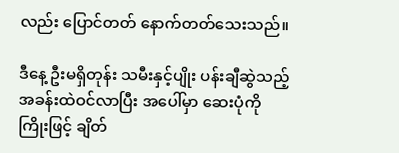လည်း ပြောင်တတ် နောက်တတ်သေးသည်။

ဒီနေ့ ဦးမရှိတုန်း သမီးနှင့်ပျိုး ပန်းချီဆွဲသည့် အခန်းထဲဝင်လာပြီး အပေါ်မှာ ဆေးပုံကိုကြိုးဖြင့် ချိတ်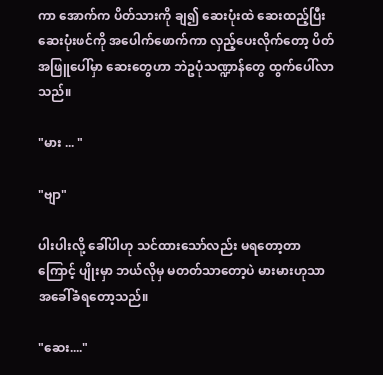ကာ အောက်က ပိတ်သားကို ချ၍ ဆေးပုံးထဲ ဆေးထည့်ပြီး ဆေးပုံးဖင်ကို အပေါက်ဖောက်ကာ လှည့်ပေးလိုက်တော့ ပိတ်အဖြူပေါ်မှာ ဆေးတွေဟာ ဘဲဥပုံသဏ္ဍာန်တွေ ထွက်ပေါ်လာသည်။

"မား ... "

"ဗျာ"

ပါးပါးလို့ ခေါ်ပါဟု သင်ထားသော်လည်း မရတော့တာကြောင့် ပျိုးမှာ ဘယ်လိုမှ မတတ်သာတော့ပဲ မားမားဟုသာ အခေါ်ခံရတော့သည်။

"ဆေး...."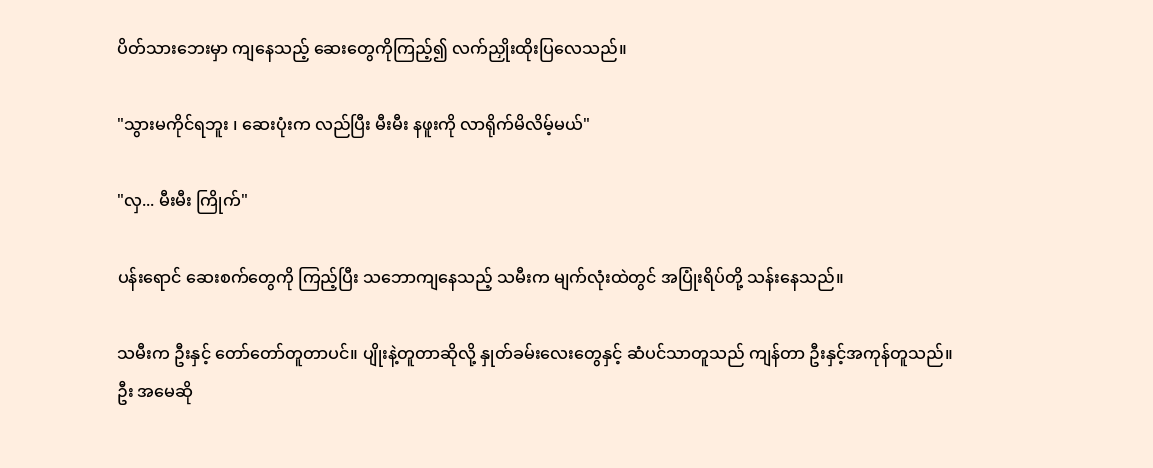ပိတ်သားဘေးမှာ ကျနေသည့် ဆေးတွေကိုကြည့်၍ လက်ညှိုးထိုးပြလေသည်။

"သွားမကိုင်ရဘူး ၊ ဆေးပုံးက လည်ပြီး မီးမီး နဖူးကို လာရိုက်မိလိမ့်မယ်"

"လှ... မီးမီး ကြိုက်"

ပန်းရောင် ဆေးစက်တွေကို ကြည့်ပြီး သဘောကျနေသည့် သမီးက မျက်လုံးထဲတွင် အပြုံးရိပ်တို့ သန်းနေသည်။

သမီးက ဦးနှင့် တော်တော်တူတာပင်။ ပျိုးနဲ့တူတာဆိုလို့ နှုတ်ခမ်းလေးတွေနှင့် ဆံပင်သာတူသည် ကျန်တာ ဦးနှင့်အကုန်တူသည်။ ဦး အမေဆို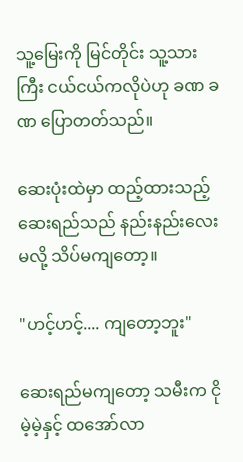သူ့မြေးကို မြင်တိုင်း သူ့သားကြီး ငယ်ငယ်ကလိုပဲဟု ခဏ ခဏ ပြောတတ်သည်။

ဆေးပုံးထဲမှာ ထည့်ထားသည့် ဆေးရည်သည် နည်းနည်းလေးမလို့ သိပ်မကျတော့။

"ဟင့်ဟင့်.... ကျတော့ဘူး"

ဆေးရည်မကျတော့ သမီးက ငိုမဲ့မဲ့နှင့် ထအော်လာ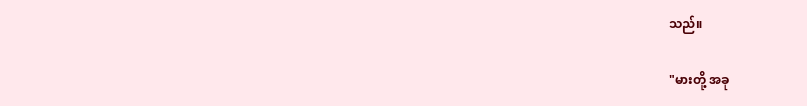သည်။

"မားတို့ အခု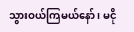သွားဝယ်ကြမယ်နော် ၊ မငို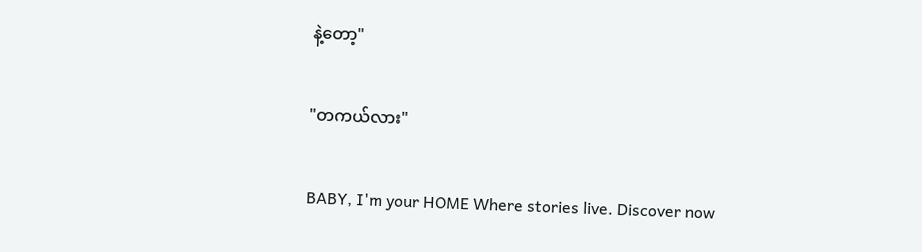နဲ့တော့"

"တကယ်လား"

BABY, I'm your HOME Where stories live. Discover now